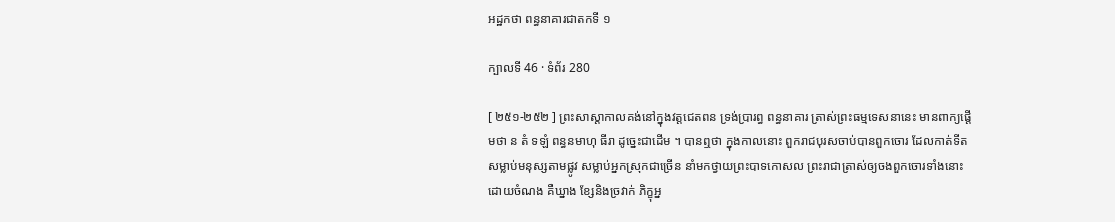អដ្ឋកថា ពន្ធនាគារជាតកទី ១

ក្បាលទី 46 · ទំព័រ 280

[ ២៥១-២៥២ ] ព្រះសាស្តាកាលគង់នៅក្នុងវត្តជេតពន ទ្រង់ប្រារព្ធ ពន្ធនាគារ ត្រាស់ព្រះធម្មទេសនានេះ មានពាក្យផ្តើមថា ន តំ ទឡំ ពន្ធនមាហុ ធីរា ដូច្នេះជាដើម ។ បានឮថា ក្នុងកាលនោះ ពួករាជបុរសចាប់បានពួកចោរ ដែលកាត់ទីត សម្លាប់មនុស្សតាមផ្លូវ សម្លាប់អ្នកស្រុកជាច្រើន នាំមកថ្វាយព្រះបាទកោសល ព្រះរាជាត្រាស់ឲ្យចងពួកចោរទាំងនោះដោយចំណង គឺឃ្នាង ខ្សែនិងច្រវាក់ ភិក្ខុអ្ន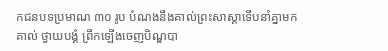កជនបទប្រមាណ ៣០ រូប បំណងនឹងគាល់ព្រះសាស្តាទើបនាំគ្នាមក គាល់ ថ្វាយបង្គំ ព្រឹកឡើងចេញបិណ្ឌបា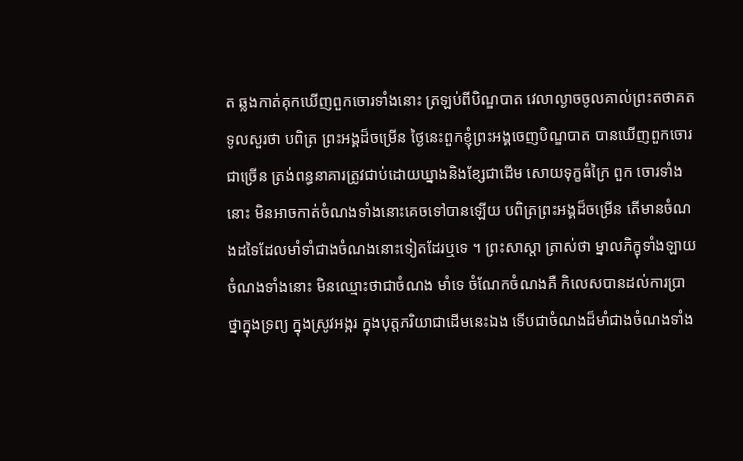ត ឆ្លងកាត់គុកឃើញពួកចោរទាំងនោះ ត្រឡប់ពីបិណ្ឌបាត វេលាល្ងាចចូលគាល់ព្រះតថាគតទូលសួរថា បពិត្រ ព្រះអង្គដ៏ចម្រើន ថ្ងៃនេះពួកខ្ញុំព្រះអង្គចេញបិណ្ឌបាត បានឃើញពួកចោរជាច្រើន ត្រង់ពន្ធនាគារត្រូវជាប់ដោយឃ្នាងនិងខ្សែជាដើម សោយទុក្ខធំក្រៃ ពួក ចោរទាំងនោះ មិនអាចកាត់ចំណងទាំងនោះគេចទៅបានឡើយ បពិត្រព្រះអង្គដ៏ចម្រើន តើមានចំណងដទៃដែលមាំទាំជាងចំណងនោះទៀតដែរឬទេ ។ ព្រះសាស្តា ត្រាស់ថា ម្នាលភិក្ខុទាំងឡាយ ចំណងទាំងនោះ មិនឈ្មោះថាជាចំណង មាំទេ ចំណែកចំណងគឺ កិលេសបានដល់ការប្រាថ្នាក្នុងទ្រព្យ ក្នុងស្រូវអង្ករ ក្នុងបុត្តភរិយាជាដើមនេះឯង ទើបជាចំណងដ៏មាំជាងចំណងទាំង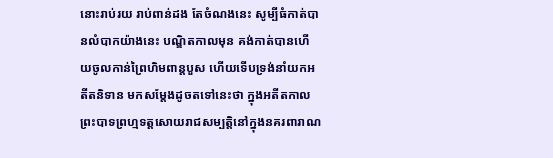នោះរាប់រយ រាប់ពាន់ដង តែចំណងនេះ សូម្បីធំកាត់បានលំបាកយ៉ាងនេះ បណ្ឌិតកាលមុន គង់កាត់បានហើយចូលកាន់ព្រៃហិមពាន្តបួស ហើយទើបទ្រង់នាំយកអតីតនិទាន មកសម្តែងដូចតទៅនេះថា ក្នុងអតីតកាលព្រះបាទព្រហ្មទត្តសោយរាជសម្បត្តិនៅក្នុងនគរពារាណ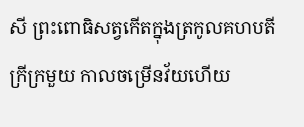សី ព្រះពោធិសត្វកើតក្នុងត្រកូលគហបតីក្រីក្រមួយ កាលចម្រើនវ័យហើយ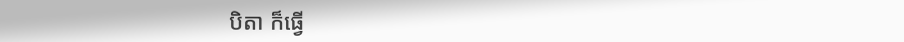បិតា ក៏ធ្វើ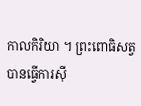កាលកិរិយា ។ ព្រះពោធិសត្វបានធ្វើការស៊ី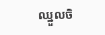ឈ្នួលចិ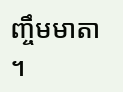ញ្ចឹមមាតា ។